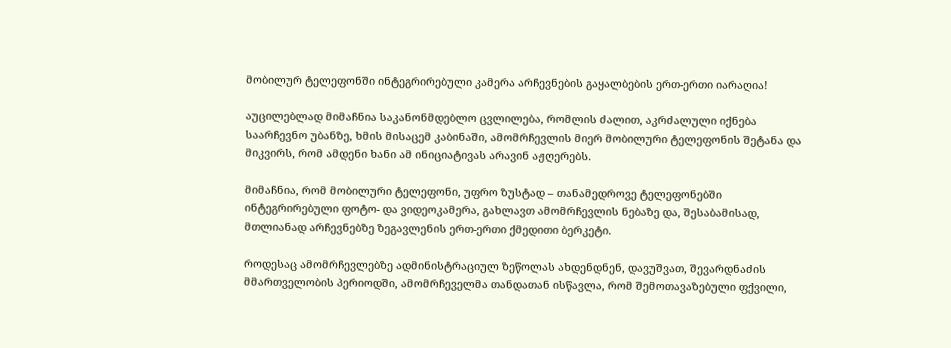მობილურ ტელეფონში ინტეგრირებული კამერა არჩევნების გაყალბების ერთ-ერთი იარაღია!

აუცილებლად მიმაჩნია საკანონმდებლო ცვლილება, რომლის ძალით, აკრძალული იქნება საარჩევნო უბანზე, ხმის მისაცემ კაბინაში, ამომრჩევლის მიერ მობილური ტელეფონის შეტანა და მიკვირს, რომ ამდენი ხანი ამ ინიციატივას არავინ აჟღერებს.

მიმაჩნია, რომ მობილური ტელეფონი, უფრო ზუსტად – თანამედროვე ტელეფონებში ინტეგრირებული ფოტო- და ვიდეოკამერა, გახლავთ ამომრჩევლის ნებაზე და, შესაბამისად, მთლიანად არჩევნებზე ზეგავლენის ერთ-ერთი ქმედითი ბერკეტი.

როდესაც ამომრჩევლებზე ადმინისტრაციულ ზეწოლას ახდენდნენ, დავუშვათ, შევარდნაძის მმართველობის პერიოდში, ამომრჩეველმა თანდათან ისწავლა, რომ შემოთავაზებული ფქვილი,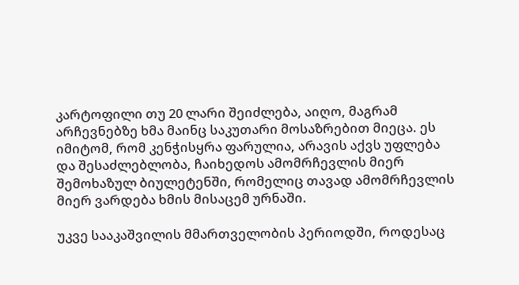კარტოფილი თუ 20 ლარი შეიძლება, აიღო, მაგრამ არჩევნებზე ხმა მაინც საკუთარი მოსაზრებით მიეცა. ეს იმიტომ, რომ კენჭისყრა ფარულია, არავის აქვს უფლება და შესაძლებლობა, ჩაიხედოს ამომრჩევლის მიერ შემოხაზულ ბიულეტენში, რომელიც თავად ამომრჩევლის მიერ ვარდება ხმის მისაცემ ურნაში.

უკვე სააკაშვილის მმართველობის პერიოდში, როდესაც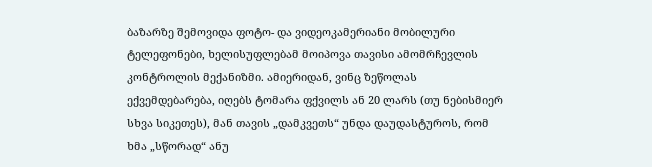ბაზარზე შემოვიდა ფოტო- და ვიდეოკამერიანი მობილური ტელეფონები, ხელისუფლებამ მოიპოვა თავისი ამომრჩევლის კონტროლის მექანიზმი. ამიერიდან, ვინც ზეწოლას ექვემდებარება, იღებს ტომარა ფქვილს ან 20 ლარს (თუ ნებისმიერ სხვა სიკეთეს), მან თავის „დამკვეთს“ უნდა დაუდასტუროს, რომ ხმა „სწორად“ ანუ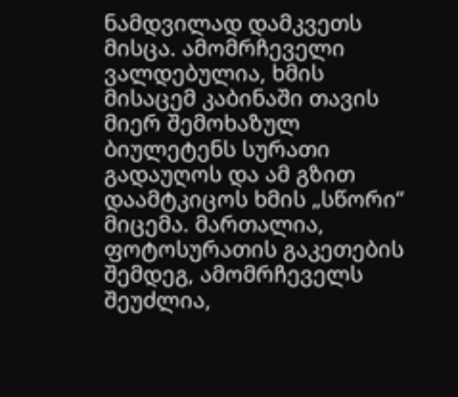ნამდვილად დამკვეთს მისცა. ამომრჩეველი ვალდებულია, ხმის მისაცემ კაბინაში თავის მიერ შემოხაზულ ბიულეტენს სურათი გადაუღოს და ამ გზით დაამტკიცოს ხმის „სწორი“ მიცემა. მართალია, ფოტოსურათის გაკეთების შემდეგ, ამომრჩეველს შეუძლია,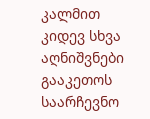კალმით კიდევ სხვა აღნიშვნები გააკეთოს საარჩევნო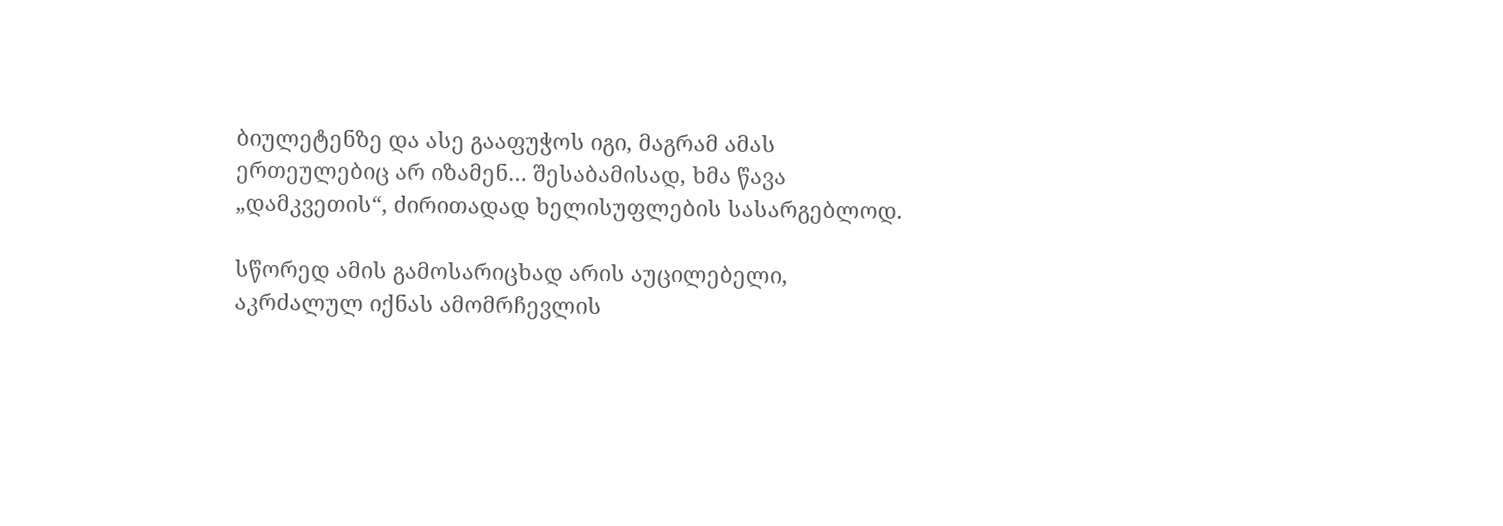ბიულეტენზე და ასე გააფუჭოს იგი, მაგრამ ამას ერთეულებიც არ იზამენ… შესაბამისად, ხმა წავა „დამკვეთის“, ძირითადად ხელისუფლების სასარგებლოდ.

სწორედ ამის გამოსარიცხად არის აუცილებელი, აკრძალულ იქნას ამომრჩევლის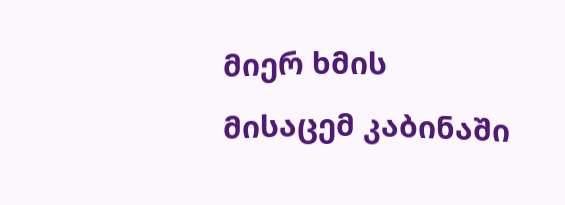მიერ ხმის მისაცემ კაბინაში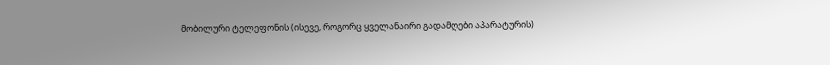მობილური ტელეფონის (ისევე, როგორც ყველანაირი გადამღები აპარატურის)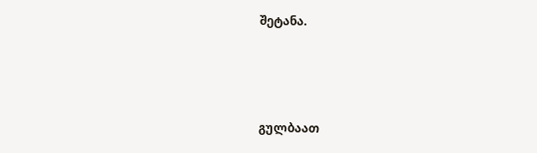შეტანა.



გულბაათ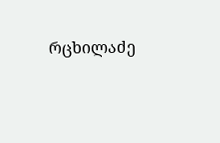რცხილაძე